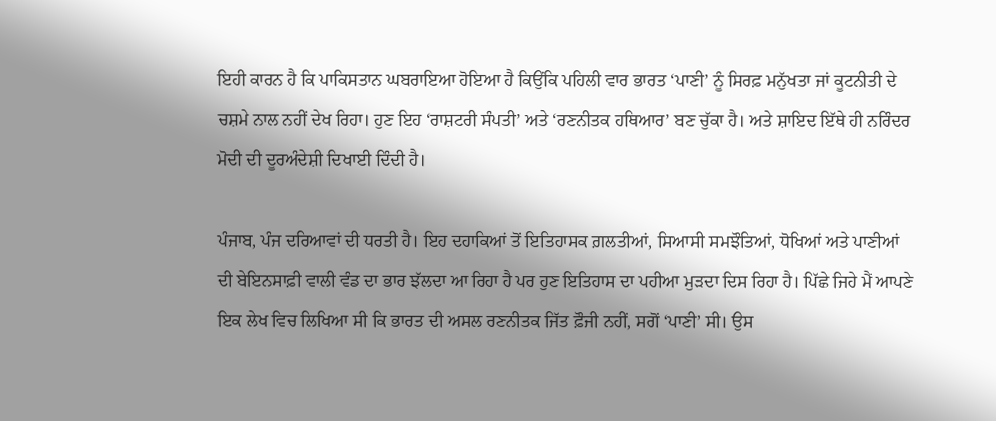ਇਹੀ ਕਾਰਨ ਹੈ ਕਿ ਪਾਕਿਸਤਾਨ ਘਬਰਾਇਆ ਹੋਇਆ ਹੈ ਕਿਉਂਕਿ ਪਹਿਲੀ ਵਾਰ ਭਾਰਤ ‘ਪਾਣੀ’ ਨੂੰ ਸਿਰਫ਼ ਮਨੁੱਖਤਾ ਜਾਂ ਕੂਟਨੀਤੀ ਦੇ ਚਸ਼ਮੇ ਨਾਲ ਨਹੀਂ ਦੇਖ ਰਿਹਾ। ਹੁਣ ਇਹ ‘ਰਾਸ਼ਟਰੀ ਸੰਪਤੀ’ ਅਤੇ ‘ਰਣਨੀਤਕ ਹਥਿਆਰ’ ਬਣ ਚੁੱਕਾ ਹੈ। ਅਤੇ ਸ਼ਾਇਦ ਇੱਥੇ ਹੀ ਨਰਿੰਦਰ ਮੋਦੀ ਦੀ ਦੂਰਅੰਦੇਸ਼ੀ ਦਿਖਾਈ ਦਿੰਦੀ ਹੈ।

ਪੰਜਾਬ, ਪੰਜ ਦਰਿਆਵਾਂ ਦੀ ਧਰਤੀ ਹੈ। ਇਹ ਦਹਾਕਿਆਂ ਤੋਂ ਇਤਿਹਾਸਕ ਗ਼ਲਤੀਆਂ, ਸਿਆਸੀ ਸਮਝੌਤਿਆਂ, ਧੋਖਿਆਂ ਅਤੇ ਪਾਣੀਆਂ ਦੀ ਬੇਇਨਸਾਫ਼ੀ ਵਾਲੀ ਵੰਡ ਦਾ ਭਾਰ ਝੱਲਦਾ ਆ ਰਿਹਾ ਹੈ ਪਰ ਹੁਣ ਇਤਿਹਾਸ ਦਾ ਪਹੀਆ ਮੁੜਦਾ ਦਿਸ ਰਿਹਾ ਹੈ। ਪਿੱਛੇ ਜਿਹੇ ਮੈਂ ਆਪਣੇ ਇਕ ਲੇਖ ਵਿਚ ਲਿਖਿਆ ਸੀ ਕਿ ਭਾਰਤ ਦੀ ਅਸਲ ਰਣਨੀਤਕ ਜਿੱਤ ਫ਼ੌਜੀ ਨਹੀਂ, ਸਗੋਂ ‘ਪਾਣੀ’ ਸੀ। ਉਸ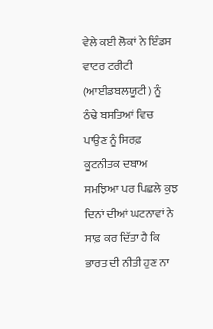ਵੇਲੇ ਕਈ ਲੋਕਾਂ ਨੇ ਇੰਡਸ ਵਾਟਰ ਟਰੀਟੀ (ਆਈਡਬਲਯੂਟੀ) ਨੂੰ ਠੰਢੇ ਬਸਤਿਆਂ ਵਿਚ ਪਾਉਣ ਨੂੰ ਸਿਰਫ਼ ਕੂਟਨੀਤਕ ਦਬਾਅ ਸਮਝਿਆ ਪਰ ਪਿਛਲੇ ਕੁਝ ਦਿਨਾਂ ਦੀਆਂ ਘਟਨਾਵਾਂ ਨੇ ਸਾਫ਼ ਕਰ ਦਿੱਤਾ ਹੈ ਕਿ ਭਾਰਤ ਦੀ ਨੀਤੀ ਹੁਣ ਨਾ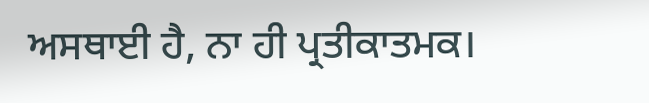ਅਸਥਾਈ ਹੈ, ਨਾ ਹੀ ਪ੍ਰਤੀਕਾਤਮਕ।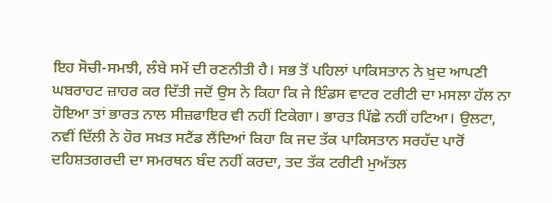ਇਹ ਸੋਚੀ-ਸਮਝੀ, ਲੰਬੇ ਸਮੇਂ ਦੀ ਰਣਨੀਤੀ ਹੈ। ਸਭ ਤੋਂ ਪਹਿਲਾਂ ਪਾਕਿਸਤਾਨ ਨੇ ਖ਼ੁਦ ਆਪਣੀ ਘਬਰਾਹਟ ਜ਼ਾਹਰ ਕਰ ਦਿੱਤੀ ਜਦੋਂ ਉਸ ਨੇ ਕਿਹਾ ਕਿ ਜੇ ਇੰਡਸ ਵਾਟਰ ਟਰੀਟੀ ਦਾ ਮਸਲਾ ਹੱਲ ਨਾ ਹੋਇਆ ਤਾਂ ਭਾਰਤ ਨਾਲ ਸੀਜ਼ਫਾਇਰ ਵੀ ਨਹੀਂ ਟਿਕੇਗਾ। ਭਾਰਤ ਪਿੱਛੇ ਨਹੀਂ ਹਟਿਆ। ਉਲਟਾ, ਨਵੀਂ ਦਿੱਲੀ ਨੇ ਹੋਰ ਸਖ਼ਤ ਸਟੈਂਡ ਲੈਂਦਿਆਂ ਕਿਹਾ ਕਿ ਜਦ ਤੱਕ ਪਾਕਿਸਤਾਨ ਸਰਹੱਦ ਪਾਰੋਂ ਦਹਿਸ਼ਤਗਰਦੀ ਦਾ ਸਮਰਥਨ ਬੰਦ ਨਹੀਂ ਕਰਦਾ, ਤਦ ਤੱਕ ਟਰੀਟੀ ਮੁਅੱਤਲ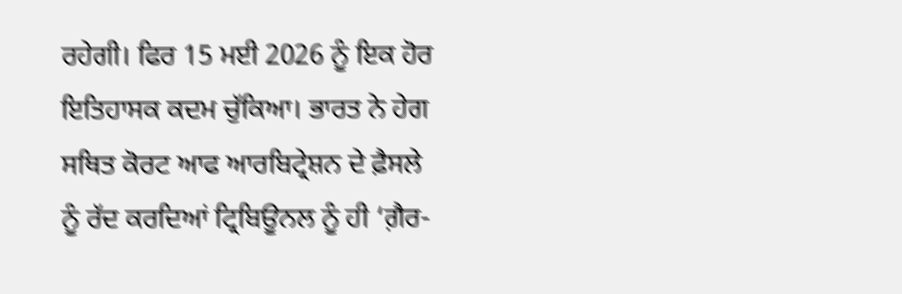ਰਹੇਗੀ। ਫਿਰ 15 ਮਈ 2026 ਨੂੰ ਇਕ ਹੋਰ ਇਤਿਹਾਸਕ ਕਦਮ ਚੁੱਕਿਆ। ਭਾਰਤ ਨੇ ਹੇਗ ਸਥਿਤ ਕੋਰਟ ਆਫ ਆਰਬਿਟ੍ਰੇਸ਼ਨ ਦੇ ਫ਼ੈਸਲੇ ਨੂੰ ਰੱਦ ਕਰਦਿਆਂ ਟ੍ਰਿਬਿਊਨਲ ਨੂੰ ਹੀ ‘ਗ਼ੈਰ-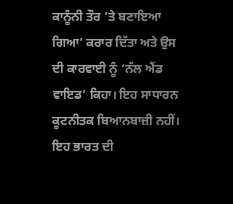ਕਾਨੂੰਨੀ ਤੌਰ ’ਤੇ ਬਣਾਇਆ ਗਿਆ’ ਕਰਾਰ ਦਿੱਤਾ ਅਤੇ ਉਸ ਦੀ ਕਾਰਵਾਈ ਨੂੰ ‘ਨੱਲ ਐਂਡ ਵਾਇਡ’ ਕਿਹਾ। ਇਹ ਸਾਧਾਰਨ ਕੂਟਨੀਤਕ ਬਿਆਨਬਾਜ਼ੀ ਨਹੀਂ। ਇਹ ਭਾਰਤ ਦੀ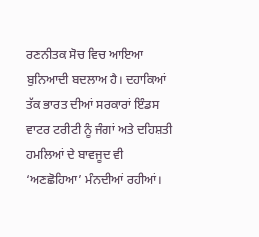ਰਣਨੀਤਕ ਸੋਚ ਵਿਚ ਆਇਆ ਬੁਨਿਆਦੀ ਬਦਲਾਅ ਹੈ। ਦਹਾਕਿਆਂ ਤੱਕ ਭਾਰਤ ਦੀਆਂ ਸਰਕਾਰਾਂ ਇੰਡਸ ਵਾਟਰ ਟਰੀਟੀ ਨੂੰ ਜੰਗਾਂ ਅਤੇ ਦਹਿਸ਼ਤੀ ਹਮਲਿਆਂ ਦੇ ਬਾਵਜੂਦ ਵੀ ‘ਅਣਛੋਹਿਆ’ ਮੰਨਦੀਆਂ ਰਹੀਆਂ।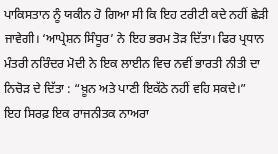ਪਾਕਿਸਤਾਨ ਨੂੰ ਯਕੀਨ ਹੋ ਗਿਆ ਸੀ ਕਿ ਇਹ ਟਰੀਟੀ ਕਦੇ ਨਹੀਂ ਛੇੜੀ ਜਾਵੇਗੀ। ‘ਆਪ੍ਰੇਸ਼ਨ ਸਿੰਧੂਰ’ ਨੇ ਇਹ ਭਰਮ ਤੋੜ ਦਿੱਤਾ। ਫਿਰ ਪ੍ਰਧਾਨ ਮੰਤਰੀ ਨਰਿੰਦਰ ਮੋਦੀ ਨੇ ਇਕ ਲਾਈਨ ਵਿਚ ਨਵੀਂ ਭਾਰਤੀ ਨੀਤੀ ਦਾ ਨਿਚੋੜ ਦੇ ਦਿੱਤਾ : “ਖ਼ੂਨ ਅਤੇ ਪਾਣੀ ਇਕੱਠੇ ਨਹੀਂ ਵਹਿ ਸਕਦੇ।”
ਇਹ ਸਿਰਫ਼ ਇਕ ਰਾਜਨੀਤਕ ਨਾਅਰਾ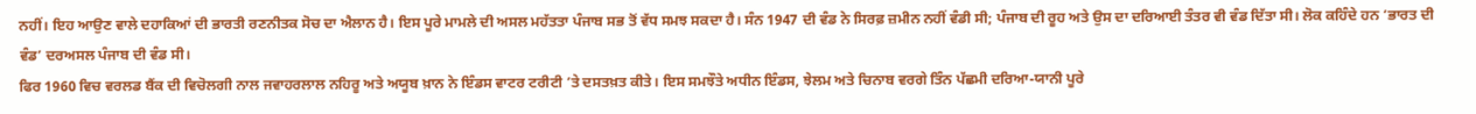ਨਹੀਂ। ਇਹ ਆਉਣ ਵਾਲੇ ਦਹਾਕਿਆਂ ਦੀ ਭਾਰਤੀ ਰਣਨੀਤਕ ਸੋਚ ਦਾ ਐਲਾਨ ਹੈ। ਇਸ ਪੂਰੇ ਮਾਮਲੇ ਦੀ ਅਸਲ ਮਹੱਤਤਾ ਪੰਜਾਬ ਸਭ ਤੋਂ ਵੱਧ ਸਮਝ ਸਕਦਾ ਹੈ। ਸੰਨ 1947 ਦੀ ਵੰਡ ਨੇ ਸਿਰਫ਼ ਜ਼ਮੀਨ ਨਹੀਂ ਵੰਡੀ ਸੀ; ਪੰਜਾਬ ਦੀ ਰੂਹ ਅਤੇ ਉਸ ਦਾ ਦਰਿਆਈ ਤੰਤਰ ਵੀ ਵੰਡ ਦਿੱਤਾ ਸੀ। ਲੋਕ ਕਹਿੰਦੇ ਹਨ ‘ਭਾਰਤ ਦੀ ਵੰਡ’ ਦਰਅਸਲ ਪੰਜਾਬ ਦੀ ਵੰਡ ਸੀ।
ਫਿਰ 1960 ਵਿਚ ਵਰਲਡ ਬੈਂਕ ਦੀ ਵਿਚੋਲਗੀ ਨਾਲ ਜਵਾਹਰਲਾਲ ਨਹਿਰੂ ਅਤੇ ਅਯੂਬ ਖ਼ਾਨ ਨੇ ਇੰਡਸ ਵਾਟਰ ਟਰੀਟੀ ’ਤੇ ਦਸਤਖ਼ਤ ਕੀਤੇ। ਇਸ ਸਮਝੌਤੇ ਅਧੀਨ ਇੰਡਸ, ਝੇਲਮ ਅਤੇ ਚਿਨਾਬ ਵਰਗੇ ਤਿੰਨ ਪੱਛਮੀ ਦਰਿਆ-ਯਾਨੀ ਪੂਰੇ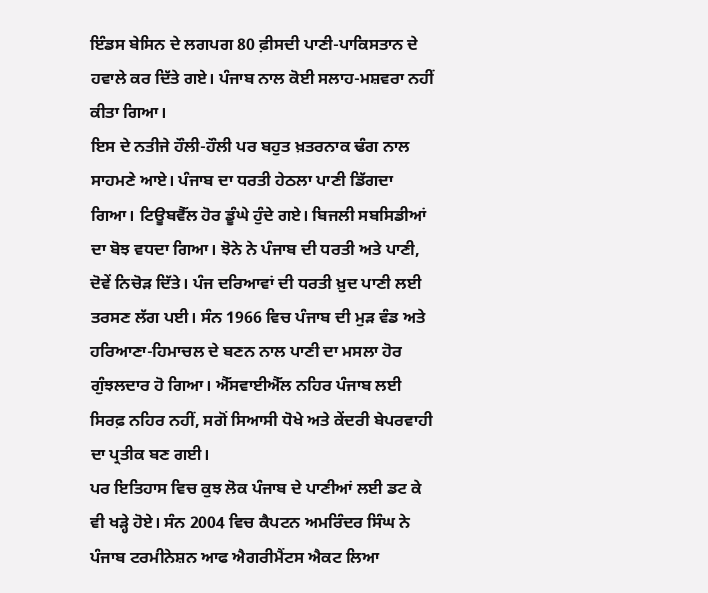ਇੰਡਸ ਬੇਸਿਨ ਦੇ ਲਗਪਗ 80 ਫ਼ੀਸਦੀ ਪਾਣੀ-ਪਾਕਿਸਤਾਨ ਦੇ ਹਵਾਲੇ ਕਰ ਦਿੱਤੇ ਗਏ। ਪੰਜਾਬ ਨਾਲ ਕੋਈ ਸਲਾਹ-ਮਸ਼ਵਰਾ ਨਹੀਂ ਕੀਤਾ ਗਿਆ।
ਇਸ ਦੇ ਨਤੀਜੇ ਹੌਲੀ-ਹੌਲੀ ਪਰ ਬਹੁਤ ਖ਼ਤਰਨਾਕ ਢੰਗ ਨਾਲ ਸਾਹਮਣੇ ਆਏ। ਪੰਜਾਬ ਦਾ ਧਰਤੀ ਹੇਠਲਾ ਪਾਣੀ ਡਿੱਗਦਾ ਗਿਆ। ਟਿਊਬਵੈੱਲ ਹੋਰ ਡੂੰਘੇ ਹੁੰਦੇ ਗਏ। ਬਿਜਲੀ ਸਬਸਿਡੀਆਂ ਦਾ ਬੋਝ ਵਧਦਾ ਗਿਆ। ਝੋਨੇ ਨੇ ਪੰਜਾਬ ਦੀ ਧਰਤੀ ਅਤੇ ਪਾਣੀ, ਦੋਵੇਂ ਨਿਚੋੜ ਦਿੱਤੇ। ਪੰਜ ਦਰਿਆਵਾਂ ਦੀ ਧਰਤੀ ਖ਼ੁਦ ਪਾਣੀ ਲਈ ਤਰਸਣ ਲੱਗ ਪਈ। ਸੰਨ 1966 ਵਿਚ ਪੰਜਾਬ ਦੀ ਮੁੜ ਵੰਡ ਅਤੇ ਹਰਿਆਣਾ-ਹਿਮਾਚਲ ਦੇ ਬਣਨ ਨਾਲ ਪਾਣੀ ਦਾ ਮਸਲਾ ਹੋਰ ਗੁੰਝਲਦਾਰ ਹੋ ਗਿਆ। ਐੱਸਵਾਈਐੱਲ ਨਹਿਰ ਪੰਜਾਬ ਲਈ ਸਿਰਫ਼ ਨਹਿਰ ਨਹੀਂ, ਸਗੋਂ ਸਿਆਸੀ ਧੋਖੇ ਅਤੇ ਕੇਂਦਰੀ ਬੇਪਰਵਾਹੀ ਦਾ ਪ੍ਰਤੀਕ ਬਣ ਗਈ।
ਪਰ ਇਤਿਹਾਸ ਵਿਚ ਕੁਝ ਲੋਕ ਪੰਜਾਬ ਦੇ ਪਾਣੀਆਂ ਲਈ ਡਟ ਕੇ ਵੀ ਖੜ੍ਹੇ ਹੋਏ। ਸੰਨ 2004 ਵਿਚ ਕੈਪਟਨ ਅਮਰਿੰਦਰ ਸਿੰਘ ਨੇ ਪੰਜਾਬ ਟਰਮੀਨੇਸ਼ਨ ਆਫ ਐਗਰੀਮੈਂਟਸ ਐਕਟ ਲਿਆ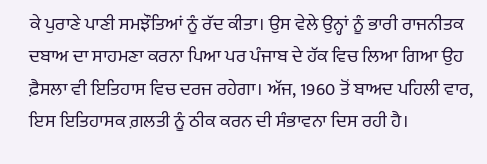ਕੇ ਪੁਰਾਣੇ ਪਾਣੀ ਸਮਝੌਤਿਆਂ ਨੂੰ ਰੱਦ ਕੀਤਾ। ਉਸ ਵੇਲੇ ਉਨ੍ਹਾਂ ਨੂੰ ਭਾਰੀ ਰਾਜਨੀਤਕ ਦਬਾਅ ਦਾ ਸਾਹਮਣਾ ਕਰਨਾ ਪਿਆ ਪਰ ਪੰਜਾਬ ਦੇ ਹੱਕ ਵਿਚ ਲਿਆ ਗਿਆ ਉਹ ਫ਼ੈਸਲਾ ਵੀ ਇਤਿਹਾਸ ਵਿਚ ਦਰਜ ਰਹੇਗਾ। ਅੱਜ, 1960 ਤੋਂ ਬਾਅਦ ਪਹਿਲੀ ਵਾਰ, ਇਸ ਇਤਿਹਾਸਕ ਗ਼ਲਤੀ ਨੂੰ ਠੀਕ ਕਰਨ ਦੀ ਸੰਭਾਵਨਾ ਦਿਸ ਰਹੀ ਹੈ।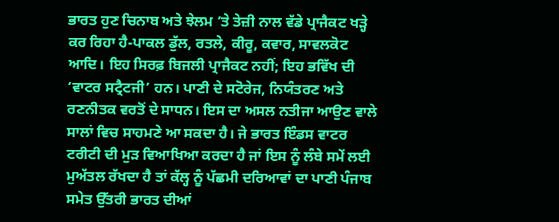ਭਾਰਤ ਹੁਣ ਚਿਨਾਬ ਅਤੇ ਝੇਲਮ ’ਤੇ ਤੇਜ਼ੀ ਨਾਲ ਵੱਡੇ ਪ੍ਰਾਜੈਕਟ ਖੜ੍ਹੇ ਕਰ ਰਿਹਾ ਹੈ-ਪਾਕਲ ਡੁੱਲ, ਰਤਲੇ, ਕੀਰੂ, ਕਵਾਰ, ਸਾਵਲਕੋਟ ਆਦਿ। ਇਹ ਸਿਰਫ਼ ਬਿਜਲੀ ਪ੍ਰਾਜੈਕਟ ਨਹੀਂ; ਇਹ ਭਵਿੱਖ ਦੀ ‘ਵਾਟਰ ਸਟ੍ਰੈਟਜੀ’ ਹਨ। ਪਾਣੀ ਦੇ ਸਟੋਰੇਜ, ਨਿਯੰਤਰਣ ਅਤੇ ਰਣਨੀਤਕ ਵਰਤੋਂ ਦੇ ਸਾਧਨ। ਇਸ ਦਾ ਅਸਲ ਨਤੀਜਾ ਆਉਣ ਵਾਲੇ ਸਾਲਾਂ ਵਿਚ ਸਾਹਮਣੇ ਆ ਸਕਦਾ ਹੈ। ਜੇ ਭਾਰਤ ਇੰਡਸ ਵਾਟਰ ਟਰੀਟੀ ਦੀ ਮੁੜ ਵਿਆਖਿਆ ਕਰਦਾ ਹੈ ਜਾਂ ਇਸ ਨੂੰ ਲੰਬੇ ਸਮੇਂ ਲਈ ਮੁਅੱਤਲ ਰੱਖਦਾ ਹੈ ਤਾਂ ਕੱਲ੍ਹ ਨੂੰ ਪੱਛਮੀ ਦਰਿਆਵਾਂ ਦਾ ਪਾਣੀ ਪੰਜਾਬ ਸਮੇਤ ਉੱਤਰੀ ਭਾਰਤ ਦੀਆਂ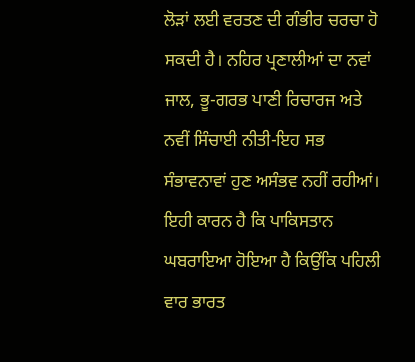ਲੋੜਾਂ ਲਈ ਵਰਤਣ ਦੀ ਗੰਭੀਰ ਚਰਚਾ ਹੋ ਸਕਦੀ ਹੈ। ਨਹਿਰ ਪ੍ਰਣਾਲੀਆਂ ਦਾ ਨਵਾਂ ਜਾਲ, ਭੂ-ਗਰਭ ਪਾਣੀ ਰਿਚਾਰਜ ਅਤੇ ਨਵੀਂ ਸਿੰਚਾਈ ਨੀਤੀ-ਇਹ ਸਭ ਸੰਭਾਵਨਾਵਾਂ ਹੁਣ ਅਸੰਭਵ ਨਹੀਂ ਰਹੀਆਂ।
ਇਹੀ ਕਾਰਨ ਹੈ ਕਿ ਪਾਕਿਸਤਾਨ ਘਬਰਾਇਆ ਹੋਇਆ ਹੈ ਕਿਉਂਕਿ ਪਹਿਲੀ ਵਾਰ ਭਾਰਤ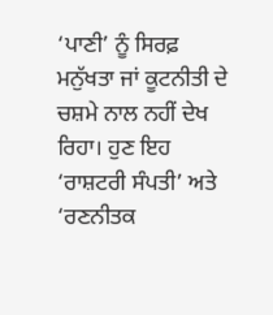‘ਪਾਣੀ’ ਨੂੰ ਸਿਰਫ਼ ਮਨੁੱਖਤਾ ਜਾਂ ਕੂਟਨੀਤੀ ਦੇ ਚਸ਼ਮੇ ਨਾਲ ਨਹੀਂ ਦੇਖ ਰਿਹਾ। ਹੁਣ ਇਹ ‘ਰਾਸ਼ਟਰੀ ਸੰਪਤੀ’ ਅਤੇ ‘ਰਣਨੀਤਕ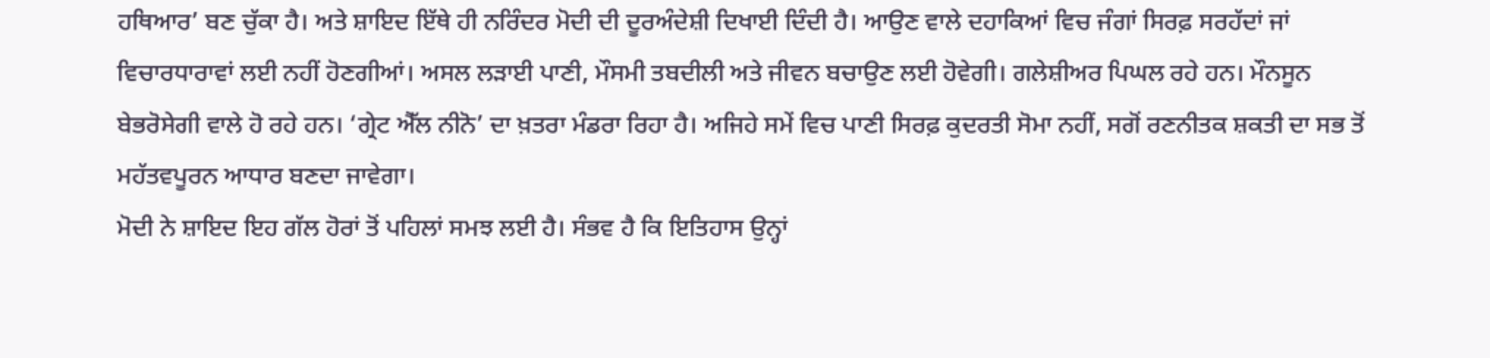ਹਥਿਆਰ’ ਬਣ ਚੁੱਕਾ ਹੈ। ਅਤੇ ਸ਼ਾਇਦ ਇੱਥੇ ਹੀ ਨਰਿੰਦਰ ਮੋਦੀ ਦੀ ਦੂਰਅੰਦੇਸ਼ੀ ਦਿਖਾਈ ਦਿੰਦੀ ਹੈ। ਆਉਣ ਵਾਲੇ ਦਹਾਕਿਆਂ ਵਿਚ ਜੰਗਾਂ ਸਿਰਫ਼ ਸਰਹੱਦਾਂ ਜਾਂ ਵਿਚਾਰਧਾਰਾਵਾਂ ਲਈ ਨਹੀਂ ਹੋਣਗੀਆਂ। ਅਸਲ ਲੜਾਈ ਪਾਣੀ, ਮੌਸਮੀ ਤਬਦੀਲੀ ਅਤੇ ਜੀਵਨ ਬਚਾਉਣ ਲਈ ਹੋਵੇਗੀ। ਗਲੇਸ਼ੀਅਰ ਪਿਘਲ ਰਹੇ ਹਨ। ਮੌਨਸੂਨ ਬੇਭਰੋਸੇਗੀ ਵਾਲੇ ਹੋ ਰਹੇ ਹਨ। ‘ਗ੍ਰੇਟ ਐੱਲ ਨੀਨੋ’ ਦਾ ਖ਼ਤਰਾ ਮੰਡਰਾ ਰਿਹਾ ਹੈ। ਅਜਿਹੇ ਸਮੇਂ ਵਿਚ ਪਾਣੀ ਸਿਰਫ਼ ਕੁਦਰਤੀ ਸੋਮਾ ਨਹੀਂ, ਸਗੋਂ ਰਣਨੀਤਕ ਸ਼ਕਤੀ ਦਾ ਸਭ ਤੋਂ ਮਹੱਤਵਪੂਰਨ ਆਧਾਰ ਬਣਦਾ ਜਾਵੇਗਾ।
ਮੋਦੀ ਨੇ ਸ਼ਾਇਦ ਇਹ ਗੱਲ ਹੋਰਾਂ ਤੋਂ ਪਹਿਲਾਂ ਸਮਝ ਲਈ ਹੈ। ਸੰਭਵ ਹੈ ਕਿ ਇਤਿਹਾਸ ਉਨ੍ਹਾਂ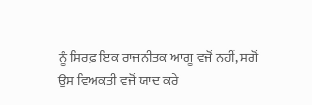ਨੂੰ ਸਿਰਫ਼ ਇਕ ਰਾਜਨੀਤਕ ਆਗੂ ਵਜੋਂ ਨਹੀਂ, ਸਗੋਂ ਉਸ ਵਿਅਕਤੀ ਵਜੋਂ ਯਾਦ ਕਰੇ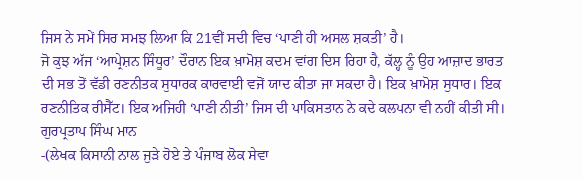ਜਿਸ ਨੇ ਸਮੇਂ ਸਿਰ ਸਮਝ ਲਿਆ ਕਿ 21ਵੀਂ ਸਦੀ ਵਿਚ ‘ਪਾਣੀ ਹੀ ਅਸਲ ਸ਼ਕਤੀ’ ਹੈ।
ਜੋ ਕੁਝ ਅੱਜ ‘ਆਪ੍ਰੇਸ਼ਨ ਸਿੰਧੂਰ’ ਦੌਰਾਨ ਇਕ ਖ਼ਾਮੋਸ਼ ਕਦਮ ਵਾਂਗ ਦਿਸ ਰਿਹਾ ਹੈ, ਕੱਲ੍ਹ ਨੂੰ ਉਹ ਆਜ਼ਾਦ ਭਾਰਤ ਦੀ ਸਭ ਤੋਂ ਵੱਡੀ ਰਣਨੀਤਕ ਸੁਧਾਰਕ ਕਾਰਵਾਈ ਵਜੋਂ ਯਾਦ ਕੀਤਾ ਜਾ ਸਕਦਾ ਹੈ। ਇਕ ਖ਼ਾਮੋਸ਼ ਸੁਧਾਰ। ਇਕ ਰਣਨੀਤਿਕ ਰੀਸੈੱਟ। ਇਕ ਅਜਿਹੀ ‘ਪਾਣੀ ਨੀਤੀ’ ਜਿਸ ਦੀ ਪਾਕਿਸਤਾਨ ਨੇ ਕਦੇ ਕਲਪਨਾ ਵੀ ਨਹੀਂ ਕੀਤੀ ਸੀ।
ਗੁਰਪ੍ਰਤਾਪ ਸਿੰਘ ਮਾਨ
-(ਲੇਖਕ ਕਿਸਾਨੀ ਨਾਲ ਜੁੜੇ ਹੋਏ ਤੇ ਪੰਜਾਬ ਲੋਕ ਸੇਵਾ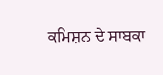ਕਮਿਸ਼ਨ ਦੇ ਸਾਬਕਾ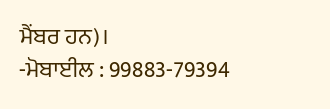ਮੈਂਬਰ ਹਨ)।
-ਮੋਬਾਈਲ : 99883-79394